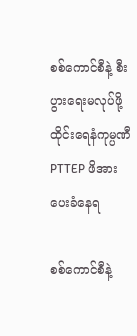စစ်ကောင်စီနဲ့ စီးပွားရေးမလုပ်ဖို့ ထိုင်းရေနံကုမ္ပဏီ PTTEP ဖိအားပေးခံနေရ

စစ်ကောင်စီနဲ့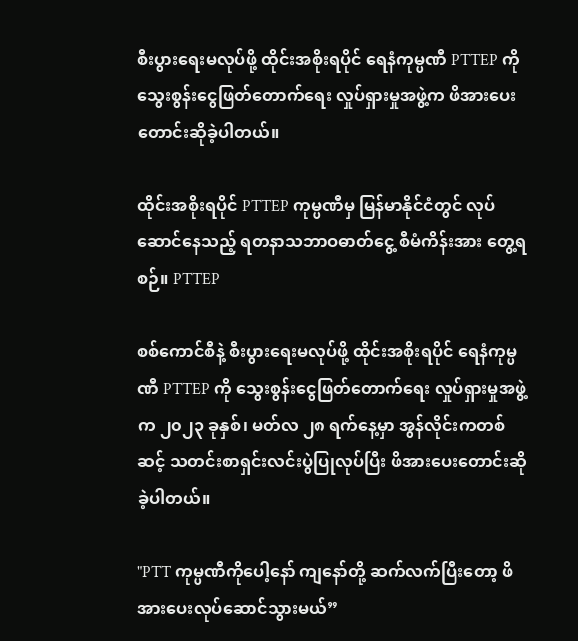စီးပွားရေးမလုပ်ဖို့ ထိုင်းအစိုးရပိုင် ရေနံကုမ္ပဏီ PTTEP ကို သွေးစွန်းငွေဖြတ်တောက်ရေး လှုပ်ရှားမှုအဖွဲ့က ဖိအားပေးတောင်းဆိုခဲ့ပါတယ်။

ထိုင်းအစိုးရပိုင် PTTEP ကုမ္ပဏီမှ မြန်မာနိုင်ငံတွင် လုပ်ဆောင်နေသည့် ရတနာသဘာဝဓာတ်ငွေ့ စီမံကိန်းအား တွေ့ရစဉ်။ PTTEP

စစ်ကောင်စီနဲ့ စီးပွားရေးမလုပ်ဖို့ ထိုင်းအစိုးရပိုင် ရေနံကုမ္ပဏီ PTTEP ကို သွေးစွန်းငွေဖြတ်တောက်ရေး လှုပ်ရှားမှုအဖွဲ့က ၂၀၂၃ ခုနှစ်၊ မတ်လ ၂၈ ရက်နေ့မှာ အွန်လိုင်းကတစ်ဆင့် သတင်းစာရှင်းလင်းပွဲပြုလုပ်ပြီး ဖိအားပေးတောင်းဆိုခဲ့ပါတယ်။

"PTT ကုမ္ပဏီကိုပေါ့နော် ကျနော်တို့ ဆက်လက်ပြီးတော့ ဖိအားပေးလုပ်ဆောင်သွားမယ်”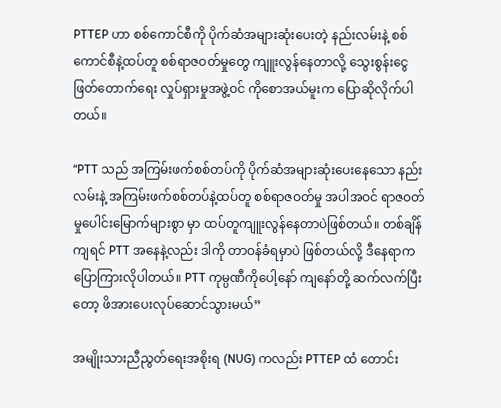PTTEP ဟာ စစ်ကောင်စီကို ပိုက်ဆံအများဆုံးပေးတဲ့ နည်းလမ်းနဲ့ စစ်ကောင်စီနဲ့ထပ်တူ စစ်ရာဇဝတ်မှုတွေ ကျူးလွန်နေတာလို့ သွေးစွန်းငွေဖြတ်တောက်ရေး လှုပ်ရှားမှုအဖွဲ့ဝင် ကိုစောအယ်မူးက ပြောဆိုလိုက်ပါတယ်။

“PTT သည် အကြမ်းဖက်စစ်တပ်ကို ပိုက်ဆံအများဆုံးပေးနေသော နည်းလမ်းနဲ့ အကြမ်းဖက်စစ်တပ်နဲ့ထပ်တူ စစ်ရာဇဝတ်မှု အပါအဝင် ရာဇဝတ်မှုပေါင်းမြောက်များစွာ မှာ ထပ်တူကျူးလွန်နေတာပဲဖြစ်တယ်။ တစ်ချိန်ကျရင် PTT အနေနဲ့လည်း ဒါကို တာဝန်ခံရမှာပဲ ဖြစ်တယ်လို့ ဒီနေရာက ပြောကြားလိုပါတယ်။ PTT ကုမ္ပဏီကိုပေါ့နော် ကျနော်တို့ ဆက်လက်ပြီးတော့ ဖိအားပေးလုပ်ဆောင်သွားမယ်”

အမျိုးသားညီညွတ်ရေးအစိုးရ (NUG) ကလည်း PTTEP ထံ တောင်း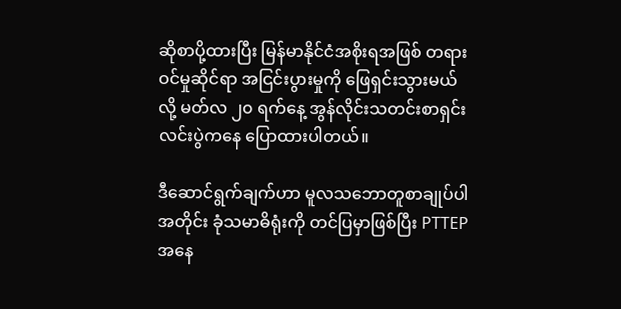ဆိုစာပို့ထားပြီး မြန်မာနိုင်ငံအစိုးရအဖြစ် တရားဝင်မှုဆိုင်ရာ အငြင်းပွားမှုကို ဖြေရှင်းသွားမယ်လို့ မတ်လ ၂၀ ရက်နေ့ အွန်လိုင်းသတင်းစာရှင်းလင်းပွဲကနေ ပြောထားပါတယ်။

ဒီဆောင်ရွက်ချက်ဟာ မူလသဘောတူစာချုပ်ပါအတိုင်း ခုံသမာဓိရုံးကို တင်ပြမှာဖြစ်ပြီး PTTEP အနေ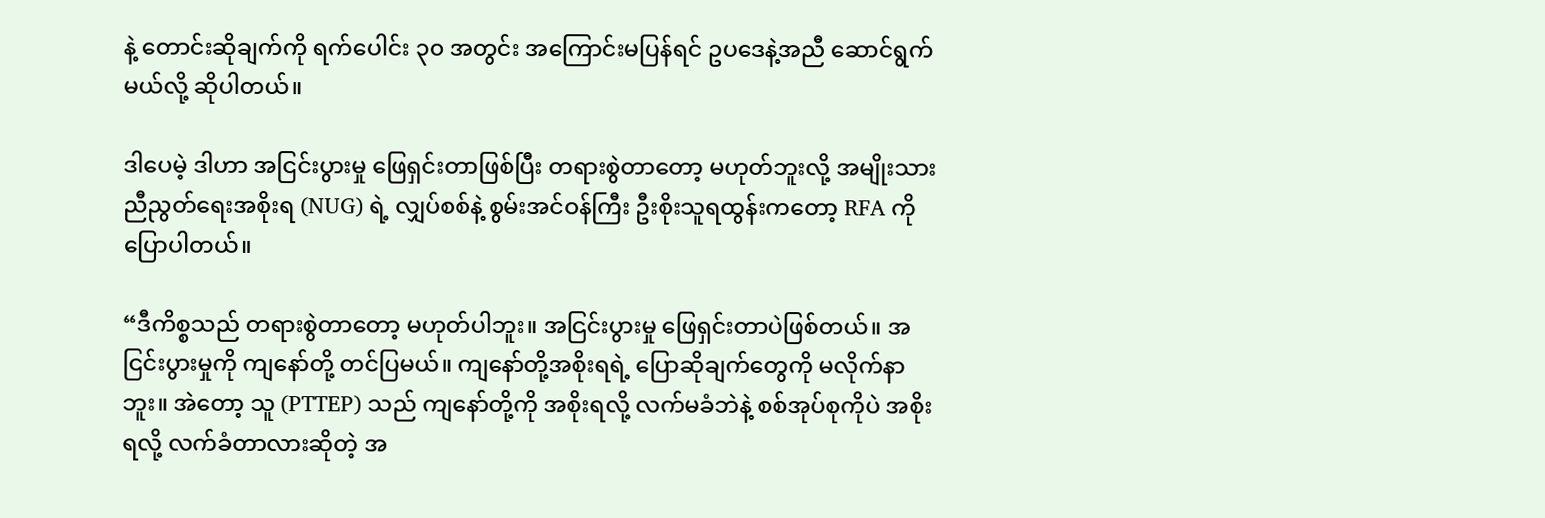နဲ့ တောင်းဆိုချက်ကို ရက်ပေါင်း ၃၀ အတွင်း အကြောင်းမပြန်ရင် ဥပဒေနဲ့အညီ ဆောင်ရွက်မယ်လို့ ဆိုပါတယ်။

ဒါပေမဲ့ ဒါဟာ အငြင်းပွားမှု ဖြေရှင်းတာဖြစ်ပြီး တရားစွဲတာတော့ မဟုတ်ဘူးလို့ အမျိုးသားညီညွတ်ရေးအစိုးရ (NUG) ရဲ့ လျှပ်စစ်နဲ့ စွမ်းအင်ဝန်ကြီး ဦးစိုးသူရထွန်းကတော့ RFA ကို ပြောပါတယ်။

“ဒီကိစ္စသည် တရားစွဲတာတော့ မဟုတ်ပါဘူး။ အငြင်းပွားမှု ဖြေရှင်းတာပဲဖြစ်တယ်။ အငြင်းပွားမှုကို ကျနော်တို့ တင်ပြမယ်။ ကျနော်တို့အစိုးရရဲ့ ပြောဆိုချက်တွေကို မလိုက်နာဘူး။ အဲတော့ သူ (PTTEP) သည် ကျနော်တို့ကို အစိုးရလို့ လက်မခံဘဲနဲ့ စစ်အုပ်စုကိုပဲ အစိုးရလို့ လက်ခံတာလားဆိုတဲ့ အ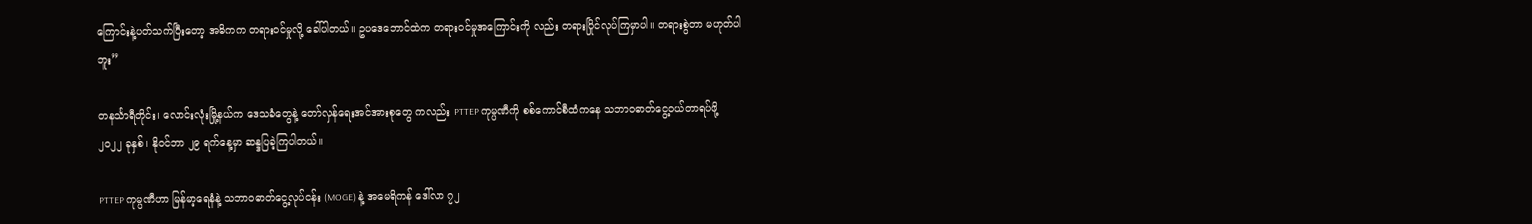ကြောင်းနဲ့ပတ်သက်ပြီးတော့ အဓိကက တရားဝင်မှုလို့ ခေါ်ပါတယ်။ ဥပဒေဘောင်ထဲက တရားဝင်မှုအကြောင်းကို လည်း တရားပြိုင်လုပ်ကြမှာပါ။ တရားစွဲတာ မဟုတ်ပါဘူး”

တနင်္သာရီတိုင်း၊ လောင်းလုံးမြို့နယ်က ဒေသခံတွေနဲ့ တော်လှန်ရေးအင်အားစုတွေ ကလည်း PTTEP ကုမ္ပဏီကို စစ်ကောင်စီထံကနေ သဘာဝဓာတ်ငွေ့ဝယ်တာရပ်ဖို့ ၂၀၂၂ ခုနှစ်၊ နိုဝင်ဘာ ၂၉ ရက်နေ့မှာ ဆန္ဒပြခဲ့ကြပါတယ်။

PTTEP ကုမ္ပဏီဟာ မြန်မာ့ရေနံနဲ့ သဘာဝဓာတ်ငွေ့လုပ်ငန်း (MOGE) နဲ့ အမေရိကန် ဒေါ်လာ ၇၂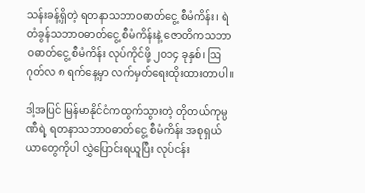သန်းခန့်ရှိတဲ့ ရတနာသဘာဝဓာတ်ငွေ့ စီမံကိန်း၊ ရဲတံခွန်သဘာဝဓာတ်ငွေ့ စီမံကိန်းနဲ့ ဇောတိကသဘာဝဓာတ်ငွေ့ စီမံကိန်း လုပ်ကိုင်ဖို့ ၂၀၁၄ ခုနှစ်၊ ဩဂုတ်လ ၈ ရက်နေ့မှာ လက်မှတ်ရေးထိုးထားတာပါ။

ဒါ့အပြင် မြန်မာနိုင်ငံကထွက်သွားတဲ့ တိုတယ်ကုမ္ပဏီရဲ့ ရတနာသဘာဝဓာတ်ငွေ့ စီမံကိန်း အစုရှယ်ယာတွေကိုပါ လွှဲပြောင်းရယူပြီး လုပ်ငန်း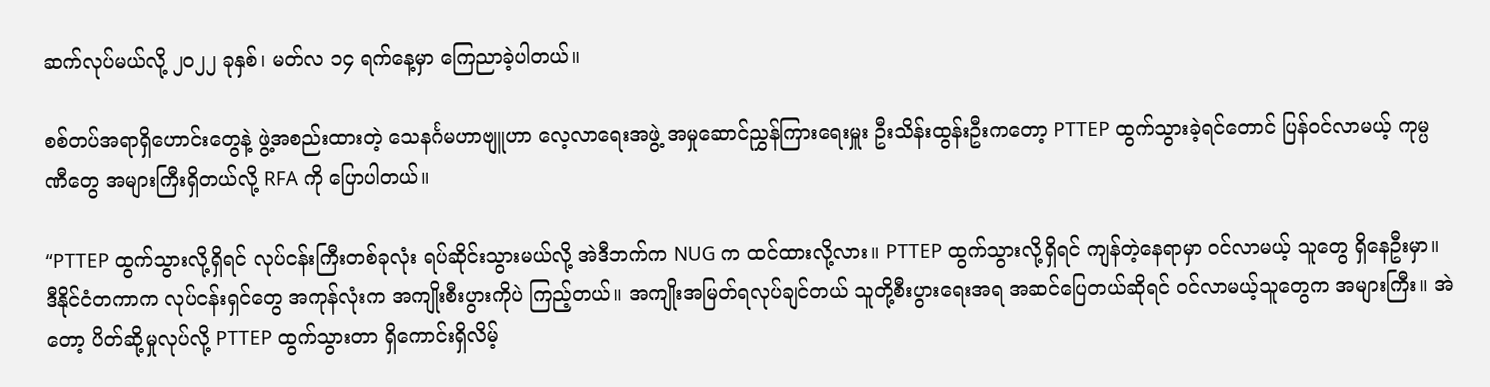ဆက်လုပ်မယ်လို့ ၂၀၂၂ ခုနှစ်၊ မတ်လ ၁၄ ရက်နေ့မှာ ကြေညာခဲ့ပါတယ်။

စစ်တပ်အရာရှိဟောင်းတွေနဲ့ ဖွဲ့အစည်းထားတဲ့ သေနင်္ဂမဟာဗျူဟာ လေ့လာရေးအဖွဲ့ အမှုဆောင်ညွှန်ကြားရေးမှူး ဦးသိန်းထွန်းဦးကတော့ PTTEP ထွက်သွားခဲ့ရင်တောင် ပြန်ဝင်လာမယ့် ကုမ္ပဏီတွေ အများကြီးရှိတယ်လို့ RFA ကို ပြောပါတယ်။

“PTTEP ထွက်သွားလို့ရှိရင် လုပ်ငန်းကြီးတစ်ခုလုံး ရပ်ဆိုင်းသွားမယ်လို့ အဲဒီဘက်က NUG က ထင်ထားလို့လား။ PTTEP ထွက်သွားလို့ရှိရင် ကျန်တဲ့နေရာမှာ ဝင်လာမယ့် သူတွေ ရှိနေဦးမှာ။ ဒီနိုင်ငံတကာက လုပ်ငန်းရှင်တွေ အကုန်လုံးက အကျိုးစီးပွားကိုပဲ ကြည့်တယ်။ အကျိုးအမြတ်ရလုပ်ချင်တယ် သူတို့စီးပွားရေးအရ အဆင်ပြေတယ်ဆိုရင် ဝင်လာမယ့်သူတွေက အများကြီး။ အဲတော့ ပိတ်ဆို့မှုလုပ်လို့ PTTEP ထွက်သွားတာ ရှိကောင်းရှိလိမ့်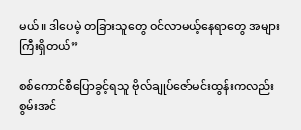မယ်။ ဒါပေမဲ့ တခြားသူတွေ ဝင်လာမယ့်နေရာတွေ အများကြီးရှိတယ်”

စစ်ကောင်စီပြောခွင့်ရသူ ဗိုလ်ချုပ်ဇော်မင်းထွန်းကလည်း စွမ်းအင်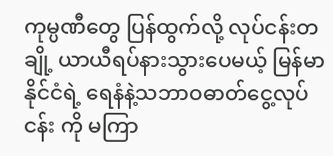ကုမ္ပဏီတွေ ပြန်ထွက်လို့ လုပ်ငန်းတချို့ ယာယီရပ်နားသွားပေမယ့် မြန်မာနိုင်ငံရဲ့ ရေနံနဲ့သဘာဝဓာတ်ငွေ့လုပ်ငန်း ကို မကြာ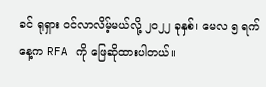ခင် ရုရှား ဝင်လာလိမ့်မယ်လို့ ၂၀၂၂ ခုနှစ်၊ မေလ ၅ ရက်နေ့က RFA ကို ဖြေဆိုထားပါတယ်။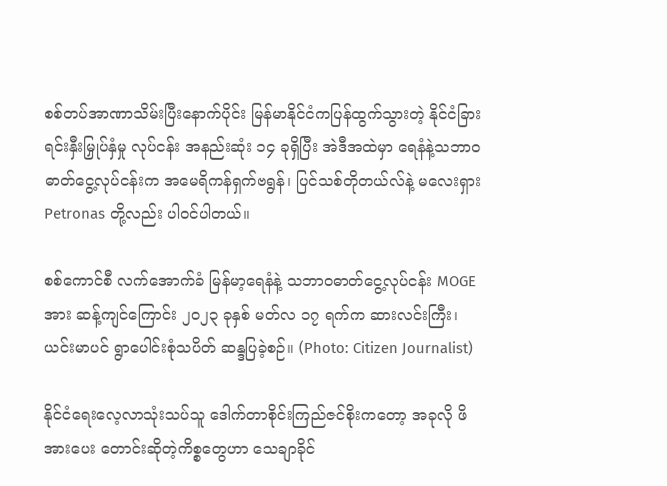စစ်တပ်အာဏာသိမ်းပြီးနောက်ပိုင်း မြန်မာနိုင်ငံကပြန်ထွက်သွားတဲ့ နိုင်ငံခြားရင်းနှီးမြှုပ်နှံမှု လုပ်ငန်း အနည်းဆုံး ၁၄ ခုရှိပြီး အဲဒီအထဲမှာ ရေနံနဲ့သဘာဝဓာတ်ငွေ့လုပ်ငန်းက အမေရိကန်ရှက်ဗရွန်၊ ပြင်သစ်တိုတယ်လ်နဲ့ မလေးရှား Petronas တို့လည်း ပါဝင်ပါတယ်။

စစ်ကောင်စီ လက်အောက်ခံ မြန်မာ့ရေနံနဲ့ သဘာဝဓာတ်ငွေ့လုပ်ငန်း MOGE အား ဆန့်ကျင်ကြောင်း ၂၀၂၃ ခုနှစ် မတ်လ ၁၇ ရက်က ဆားလင်းကြီး၊ ယင်းမာပင် ရွာပေါင်းစုံသပိတ် ဆန္ဒပြခဲ့စဉ်။ (Photo: Citizen Journalist)

နိုင်ငံရေးလေ့လာသုံးသပ်သူ ဒေါက်တာစိုင်းကြည်ဇင်စိုးကတော့ အခုလို ဖိအားပေး တောင်းဆိုတဲ့ကိစ္စတွေဟာ သေချာခိုင်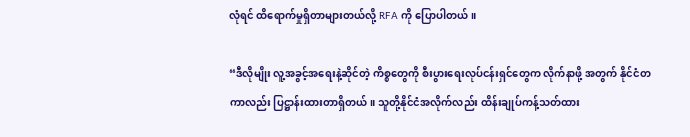လုံရင် ထိရောက်မှုရှိတာများတယ်လို့ RFA ကို ပြောပါတယ်။

“ဒီလိုမျိုး လူ့အခွင့်အရေးနဲ့ဆိုင်တဲ့ ကိစ္စတွေကို စီးပွားရေးလုပ်ငန်းရှင်တွေက လိုက်နာဖို့ အတွက် နိုင်ငံတကာလည်း ပြဋ္ဌာန်းထားတာရှိတယ်။ သူတို့နိုင်ငံအလိုက်လည်း ထိန်းချုပ်ကန့်သတ်ထား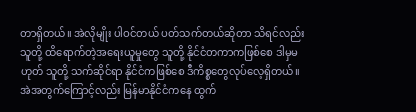တာရှိတယ်။ အဲလိုမျိုး ပါဝင်တယ် ပတ်သက်တယ်ဆိုတာ သိရင်လည်း သူတို့ ထိရောက်တဲ့အရေးယူမှုတွေ သူတို့ နိုင်ငံတကာကဖြစ်စေ ဒါမှမဟုတ် သူတို့ သက်ဆိုင်ရာ နိုင်ငံကဖြစ်စေ ဒီကိစ္စတွေလုပ်လေ့ရှိတယ်။ အဲအတွက်ကြောင့်လည်း မြန်မာနိုင်ငံကနေ ထွက်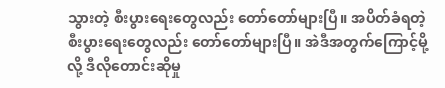သွားတဲ့ စီးပွားရေးတွေလည်း တော်တော်များပြီ။ အပိတ်ခံရတဲ့ စီးပွားရေးတွေလည်း တော်တော်များပြီ။ အဲဒီအတွက်ကြောင့်မို့လို့ ဒီလိုတောင်းဆိုမှု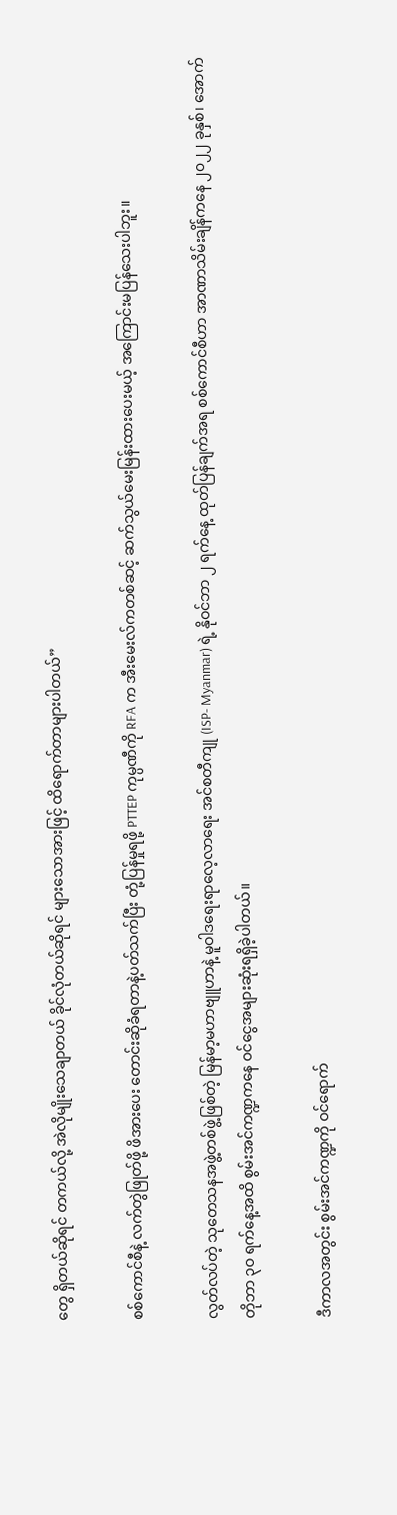တွေ ရှိတယ်ဆိုရင် တကယ်လို့ အဲလိုမျိုးသေချာတယ် ခိုင်လုံတယ်ဆိုရင် များသောအားဖြင့် ထိရောက်တာများပါတယ်”

စစ်ကောင်စီနဲ့ လက်တွဲဖြုတ်ဖို့ ဖိအားပေး တောင်းဆိုခံရတာနဲ့ပတ်သက်ပြီး တုံ့ပြန်မှုရဖို့ PTTEP ကုမ္ပဏီကို RFA က အီးမေးလ်ကတစ်ဆင့် ဆက်သွယ်မေးမြန်းထားပေးမယ့် အကြောင်းမပြန်သေးပါဘူး။

လွတ်လပ်တဲ့ သုတေသနအဖွဲ့တစ်ဖွဲ့ဖြစ်တဲ့ မြန်မာ့မဟာဗျူဟာနဲ့ မူဝါဒရေးရာလေ့လာရေး အင်စတီကျု (ISP- Myanmar) ရဲ့ နိုဝင်ဘာ ၂ ရက်နေ့ ထုတ်ပြန်ချက်အရ စစ်ကောင်စီဟာ အာဏာသိမ်းချိန်ကနေ ၂၀၂၂ ခုနှစ်၊ အောက်တိုဘာ ၃ဝ ရက်နေ့အထိ စွမ်းအင်ကဏ္ဍကနေ ဝင်ငွေအများဆုံးရရှိခဲ့ပါတယ်။

ဒီကာလအတွင်း စွမ်းအင်ကဏ္ဍကို ဝင်ရောက်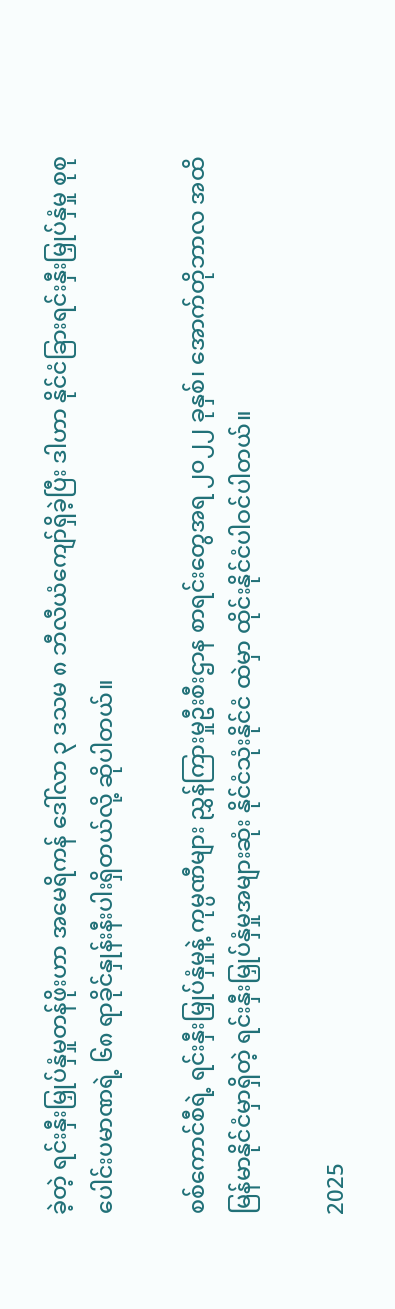ခဲ့တဲ့ ရင်းနှီးမြှုပ်နှံမှုတန်ဖိုးဟာ အမေရိကန် ဒေါ်လာ ၃ ဒသမ ၈ ဘီလီယံကျော်ရှိခဲ့ပြီး ဒါဟာ နိုင်ငံခြားရင်းနှီးမြှုပ်နှံမှု စုစုပေါင်းပမာဏရဲ့ ၆၈ ရာခိုင်နှုန်းနီးပါးရှိတယ်လို့ ဆိုပါတယ်။

စစ်ကောင်စီရဲ့ ရင်းနှီးမြှုပ်နှံမှုနဲ့ ကုမ္ပဏီများ ညွှန်ကြားမှုဦးစီးဌာန စာရင်းတွေအရ ၂၀၂၂ ခုနှစ်၊ အောက်တိုဘာလ အထိ မြန်မာနိုင်ငံမှာရှိတဲ့ ရင်းနှီးမြှုပ်နှံမှုအများဆုံး နိုင်ငံသုံးနိုင်ငံ ထဲမှာ ထိုင်းနိုင်ငံပါဝင်ပါတယ်။

2025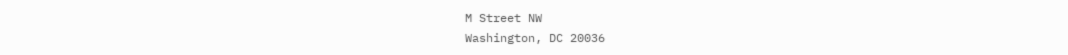M Street NW
Washington, DC 20036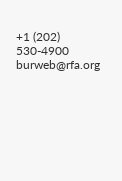+1 (202) 530-4900
burweb@rfa.org